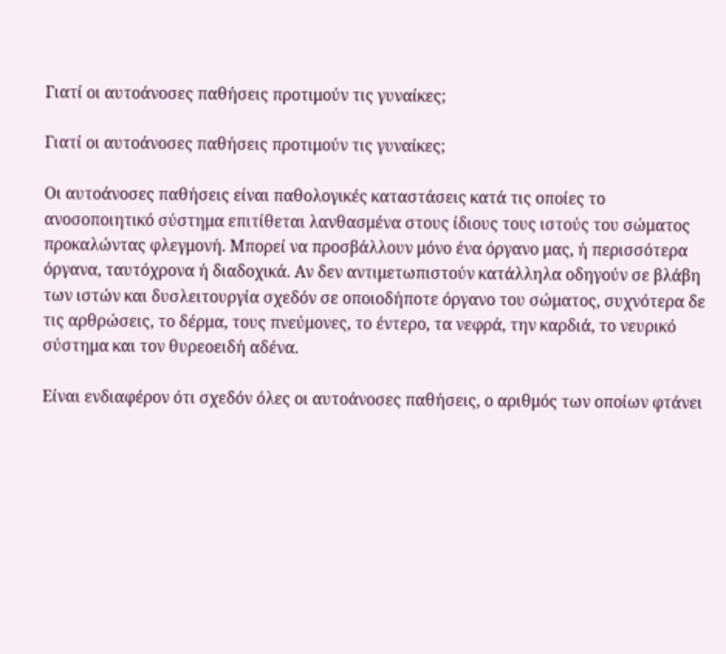Γιατί οι αυτοάνοσες παθήσεις προτιμούν τις γυναίκες;

Γιατί οι αυτοάνοσες παθήσεις προτιμούν τις γυναίκες;

Οι αυτοάνοσες παθήσεις είναι παθολογικές καταστάσεις κατά τις οποίες το ανοσοποιητικό σύστημα επιτίθεται λανθασμένα στους ίδιους τους ιστούς του σώματος προκαλώντας φλεγμονή. Μπορεί να προσβάλλουν μόνο ένα όργανο μας, ή περισσότερα όργανα, ταυτόχρονα ή διαδοχικά. Αν δεν αντιμετωπιστούν κατάλληλα οδηγούν σε βλάβη των ιστών και δυσλειτουργία σχεδόν σε οποιοδήποτε όργανο του σώματος, συχνότερα δε τις αρθρώσεις, το δέρμα, τους πνεύμονες, το έντερο, τα νεφρά, την καρδιά, το νευρικό σύστημα και τον θυρεοειδή αδένα.

Είναι ενδιαφέρον ότι σχεδόν όλες οι αυτοάνοσες παθήσεις, ο αριθμός των οποίων φτάνει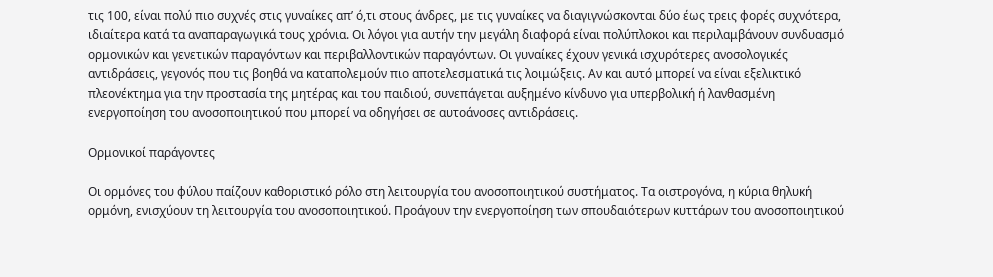τις 100, είναι πολύ πιο συχνές στις γυναίκες απ’ ό,τι στους άνδρες, με τις γυναίκες να διαγιγνώσκονται δύο έως τρεις φορές συχνότερα, ιδιαίτερα κατά τα αναπαραγωγικά τους χρόνια. Οι λόγοι για αυτήν την μεγάλη διαφορά είναι πολύπλοκοι και περιλαμβάνουν συνδυασμό ορμονικών και γενετικών παραγόντων και περιβαλλοντικών παραγόντων. Οι γυναίκες έχουν γενικά ισχυρότερες ανοσολογικές αντιδράσεις, γεγονός που τις βοηθά να καταπολεμούν πιο αποτελεσματικά τις λοιμώξεις. Αν και αυτό μπορεί να είναι εξελικτικό πλεονέκτημα για την προστασία της μητέρας και του παιδιού, συνεπάγεται αυξημένο κίνδυνο για υπερβολική ή λανθασμένη ενεργοποίηση του ανοσοποιητικού που μπορεί να οδηγήσει σε αυτοάνοσες αντιδράσεις.

Ορμονικοί παράγοντες

Οι ορμόνες του φύλου παίζουν καθοριστικό ρόλο στη λειτουργία του ανοσοποιητικού συστήματος. Τα οιστρογόνα, η κύρια θηλυκή ορμόνη, ενισχύουν τη λειτουργία του ανοσοποιητικού. Προάγουν την ενεργοποίηση των σπουδαιότερων κυττάρων του ανοσοποιητικού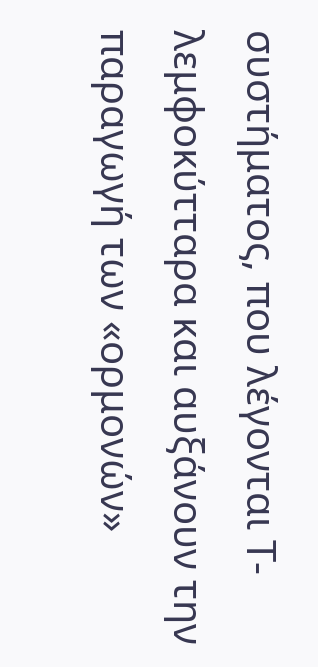συστήματος, που λέγονται Τ-λεμφοκύτταρα και αυξάνουν την παραγωγή των «ορμονών»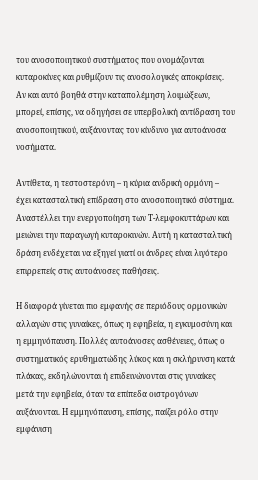του ανοσοποιητικού συστήματος που ονομάζονται κυταροκίνες και ρυθμίζουν τις ανοσολογικές αποκρίσεις. Αν και αυτό βοηθά στην καταπολέμηση λοιμώξεων, μπορεί, επίσης, να οδηγήσει σε υπερβολική αντίδραση του ανοσοποιητικού, αυξάνοντας τον κίνδυνο για αυτοάνοσα νοσήματα.

Αντίθετα, η τεστοστερόνη – η κύρια ανδρική ορμόνη – έχει κατασταλτική επίδραση στο ανοσοποιητικό σύστημα. Αναστέλλει την ενεργοποίηση των Τ-λεμφοκυττάρων και μειώνει την παραγωγή κυταροκινών. Αυτή η κατασταλτική δράση ενδέχεται να εξηγεί γιατί οι άνδρες είναι λιγότερο επιρρεπείς στις αυτοάνοσες παθήσεις.

Η διαφορά γίνεται πιο εμφανής σε περιόδους ορμονικών αλλαγών στις γυναίκες, όπως η εφηβεία, η εγκυμοσύνη και η εμμηνόπαυση. Πολλές αυτοάνοσες ασθένειες, όπως ο συστηματικός ερυθηματώδης λύκος και η σκλήρυνση κατά πλάκας, εκδηλώνονται ή επιδεινώνονται στις γυναίκες μετά την εφηβεία, όταν τα επίπεδα οιστρογόνων αυξάνονται. Η εμμηνόπαυση, επίσης, παίζει ρόλο στην εμφάνιση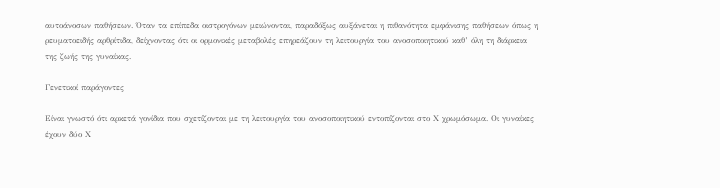αυτοάνοσων παθήσεων. Όταν τα επίπεδα οιστρογόνων μειώνονται, παραδόξως αυξάνεται η πιθανότητα εμφάνισης παθήσεων όπως η ρευματοειδής αρθρίτιδα, δείχνοντας ότι οι ορμονικές μεταβολές επηρεάζουν τη λειτουργία του ανοσοποιητικού καθ’ όλη τη διάρκεια της ζωής της γυναίκας.

Γενετικοί παράγοντες

Είναι γνωστό ότι αρκετά γονίδια που σχετίζονται με τη λειτουργία του ανοσοποιητικού εντοπίζονται στο Χ χρωμόσωμα. Οι γυναίκες έχουν δύο Χ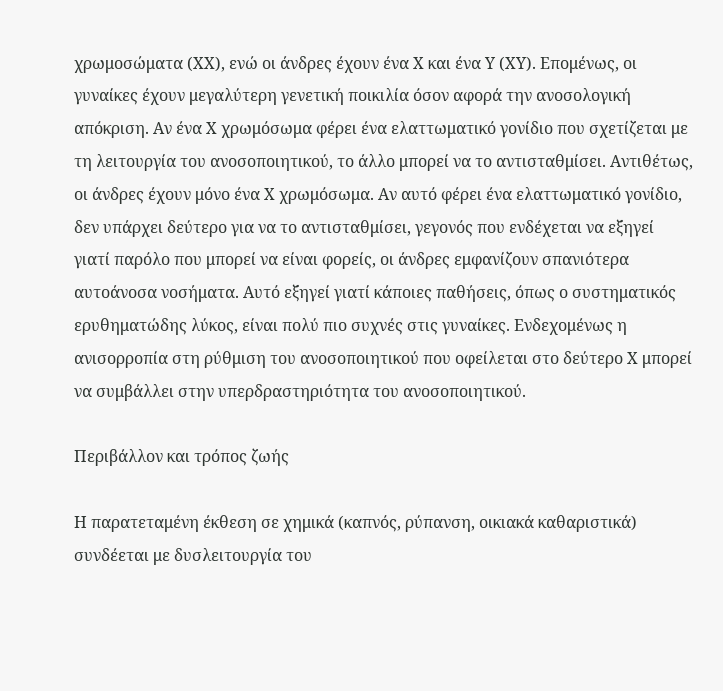χρωμοσώματα (ΧΧ), ενώ οι άνδρες έχουν ένα Χ και ένα Υ (ΧΥ). Επομένως, οι γυναίκες έχουν μεγαλύτερη γενετική ποικιλία όσον αφορά την ανοσολογική απόκριση. Αν ένα Χ χρωμόσωμα φέρει ένα ελαττωματικό γονίδιο που σχετίζεται με τη λειτουργία του ανοσοποιητικού, το άλλο μπορεί να το αντισταθμίσει. Αντιθέτως, οι άνδρες έχουν μόνο ένα Χ χρωμόσωμα. Αν αυτό φέρει ένα ελαττωματικό γονίδιο, δεν υπάρχει δεύτερο για να το αντισταθμίσει, γεγονός που ενδέχεται να εξηγεί γιατί παρόλο που μπορεί να είναι φορείς, οι άνδρες εμφανίζουν σπανιότερα αυτοάνοσα νοσήματα. Αυτό εξηγεί γιατί κάποιες παθήσεις, όπως ο συστηματικός ερυθηματώδης λύκος, είναι πολύ πιο συχνές στις γυναίκες. Ενδεχομένως η ανισορροπία στη ρύθμιση του ανοσοποιητικού που οφείλεται στο δεύτερο Χ μπορεί να συμβάλλει στην υπερδραστηριότητα του ανοσοποιητικού.

Περιβάλλον και τρόπος ζωής

Η παρατεταμένη έκθεση σε χημικά (καπνός, ρύπανση, οικιακά καθαριστικά) συνδέεται με δυσλειτουργία του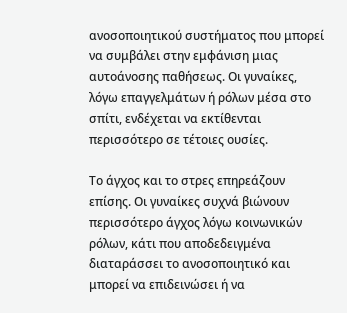ανοσοποιητικού συστήματος που μπορεί να συμβάλει στην εμφάνιση μιας αυτοάνοσης παθήσεως. Οι γυναίκες, λόγω επαγγελμάτων ή ρόλων μέσα στο σπίτι, ενδέχεται να εκτίθενται περισσότερο σε τέτοιες ουσίες.

Το άγχος και το στρες επηρεάζουν επίσης. Οι γυναίκες συχνά βιώνουν περισσότερο άγχος λόγω κοινωνικών ρόλων, κάτι που αποδεδειγμένα διαταράσσει το ανοσοποιητικό και μπορεί να επιδεινώσει ή να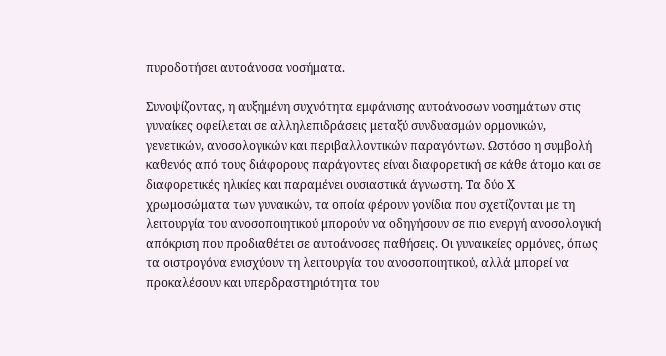πυροδοτήσει αυτοάνοσα νοσήματα.

Συνοψίζοντας, η αυξημένη συχνότητα εμφάνισης αυτοάνοσων νοσημάτων στις γυναίκες οφείλεται σε αλληλεπιδράσεις μεταξύ συνδυασμών ορμονικών, γενετικών, ανοσολογικών και περιβαλλοντικών παραγόντων. Ωστόσο η συμβολή καθενός από τους διάφορους παράγοντες είναι διαφορετική σε κάθε άτομο και σε διαφορετικές ηλικίες και παραμένει ουσιαστικά άγνωστη. Τα δύο Χ χρωμοσώματα των γυναικών, τα οποία φέρουν γονίδια που σχετίζονται με τη λειτουργία του ανοσοποιητικού μπορούν να οδηγήσουν σε πιο ενεργή ανοσολογική απόκριση που προδιαθέτει σε αυτοάνοσες παθήσεις. Οι γυναικείες ορμόνες, όπως τα οιστρογόνα ενισχύουν τη λειτουργία του ανοσοποιητικού, αλλά μπορεί να προκαλέσουν και υπερδραστηριότητα του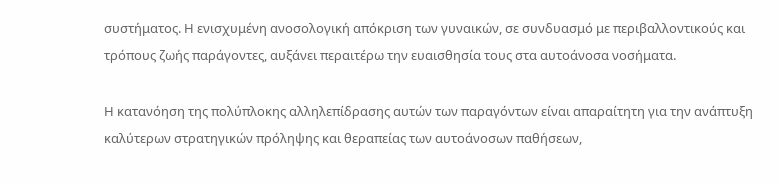συστήματος. Η ενισχυμένη ανοσολογική απόκριση των γυναικών, σε συνδυασμό με περιβαλλοντικούς και τρόπους ζωής παράγοντες, αυξάνει περαιτέρω την ευαισθησία τους στα αυτοάνοσα νοσήματα.

Η κατανόηση της πολύπλοκης αλληλεπίδρασης αυτών των παραγόντων είναι απαραίτητη για την ανάπτυξη καλύτερων στρατηγικών πρόληψης και θεραπείας των αυτοάνοσων παθήσεων,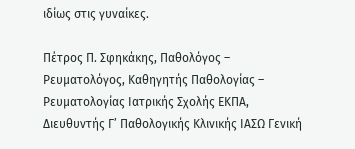ιδίως στις γυναίκες.

Πέτρος Π. Σφηκάκης, Παθολόγος – Ρευματολόγος, Καθηγητής Παθολογίας – Ρευματολογίας Ιατρικής Σχολής ΕΚΠΑ, Διευθυντής Γ’ Παθολογικής Κλινικής ΙΑΣΩ Γενική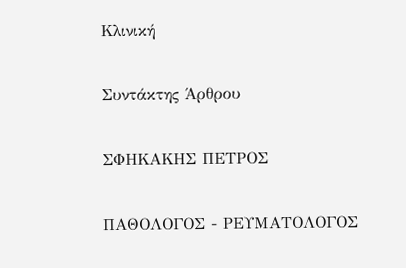Κλινική

Συντάκτης Άρθρου

ΣΦΗΚΑΚΗΣ ΠΕΤΡΟΣ

ΠΑΘΟΛΟΓΟΣ - ΡΕΥΜΑΤΟΛΟΓΟΣ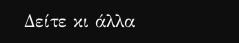Δείτε κι άλλα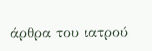άρθρα του ιατρού